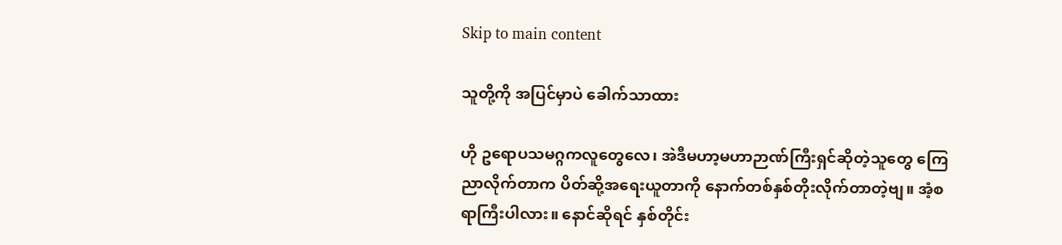Skip to main content

သူတို့ကို အပြင်မှာပဲ ခေါက်သာထား

ဟို ဥရောပသမဂ္ဂကလူတွေလေ၊ အဲဒီမဟာ့မဟာဉာဏ်ကြီးရှင်ဆိုတဲ့သူတွေ ကြေညာလိုက်တာက ပိတ်ဆို့အရေးယူတာကို နောက်တစ်နှစ်တိုးလိုက်တာတဲ့ဗျ။ အံ့စရာကြီးပါလား။ နောင်ဆိုရင် နှစ်တိုင်း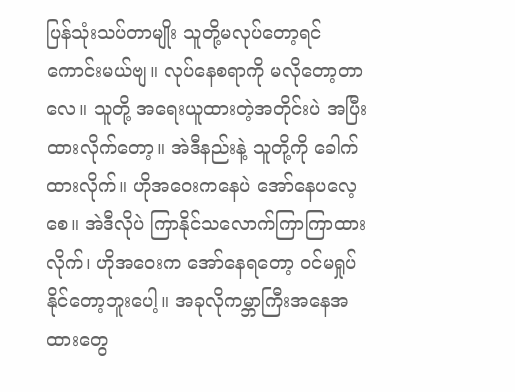ပြန်သုံးသပ်တာမျိုး သူတို့မလုပ်တော့ရင် ကောင်းမယ်ဗျ။ လုပ်နေစရာကို မလိုတော့တာလေ။ သူတို့ အရေးယူထားတဲ့အတိုင်းပဲ အပြီးထားလိုက်တော့။ အဲဒီနည်းနဲ့ သူတို့ကို ခေါက်ထားလိုက်။ ဟိုအဝေးကနေပဲ အော်နေပလေ့စေ။ အဲဒီလိုပဲ ကြာနိုင်သလောက်ကြာကြာထားလိုက်၊ ဟိုအဝေးက အော်နေရတော့ ဝင်မရှုပ်နိုင်တော့ဘူးပေါ့။ အခုလိုကမ္ဘာကြီးအနေအထားတွေ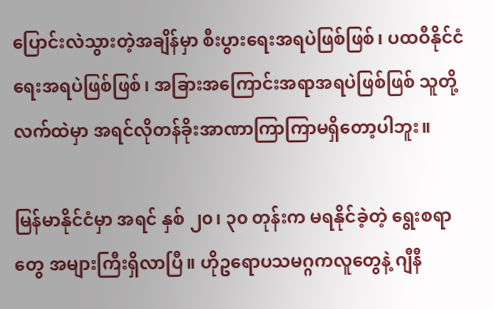ပြောင်းလဲသွားတဲ့အချိန်မှာ စီးပွားရေးအရပဲဖြစ်ဖြစ်၊ ပထဝီနိုင်ငံရေးအရပဲဖြစ်ဖြစ်၊ အခြားအကြောင်းအရာအရပဲဖြစ်ဖြစ် သူတို့လက်ထဲမှာ အရင်လိုတန်ခိုးအာဏာကြာကြာမရှိတော့ပါဘူး။

မြန်မာနိုင်ငံမှာ အရင် နှစ် ၂၀၊ ၃၀ တုန်းက မရနိုင်ခဲ့တဲ့ ရွေးစရာတွေ အများကြီးရှိလာပြီ။ ဟိုဥရောပသမဂ္ဂကလူတွေနဲ့ ဂျီနီ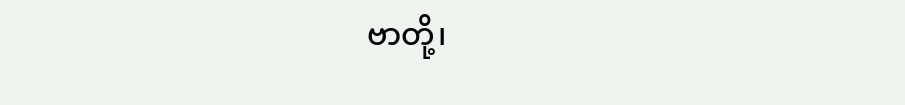ဗာတို့၊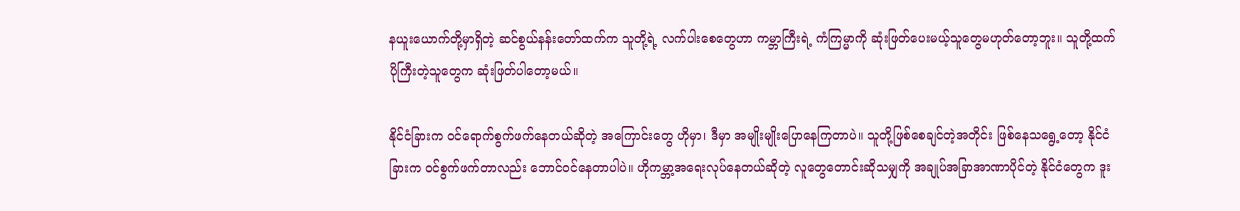နယူးယောက်တို့မှာရှိတဲ့ ဆင်စွယ်နန်းတော်ထက်က သူတို့ရဲ့ လက်ပါးစေတွေဟာ ကမ္ဘာကြီးရဲ့ ကံကြမ္မာကို ဆုံးဖြတ်ပေးမယ့်သူတွေမဟုတ်တော့ဘူး။ သူတို့ထက် ပိုကြီးတဲ့သူတွေက ဆုံးဖြတ်ပါတော့မယ်။

နိုင်ငံခြားက ဝင်ရောက်စွက်ဖက်နေတယ်ဆိုတဲ့ အကြောင်းတွေ ဟိုမှာ၊ ဒီမှာ အမျိုးမျိုးပြောနေကြတာပဲ။ သူတို့ဖြစ်စေချင်တဲ့အတိုင်း ဖြစ်နေသရွေ့တော့ နိုင်ငံခြားက ဝင်စွက်ဖက်တာလည်း ဘောင်ဝင်နေတာပါပဲ။ ဟိုကမ္ဘာ့အရေးလုပ်နေတယ်ဆိုတဲ့ လူတွေတောင်းဆိုသမျှကို အချုပ်အခြာအာဏာပိုင်တဲ့ နိုင်ငံတွေက ဒူး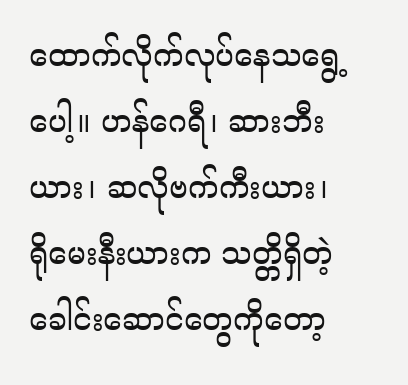ထောက်လိုက်လုပ်နေသရွေ့ပေါ့။ ဟန်ဂေရီ၊ ဆားဘီးယား၊ ဆလိုဗက်ကီးယား၊ ရိုမေးနီးယားက သတ္တိရှိတဲ့ခေါင်းဆောင်တွေကိုတော့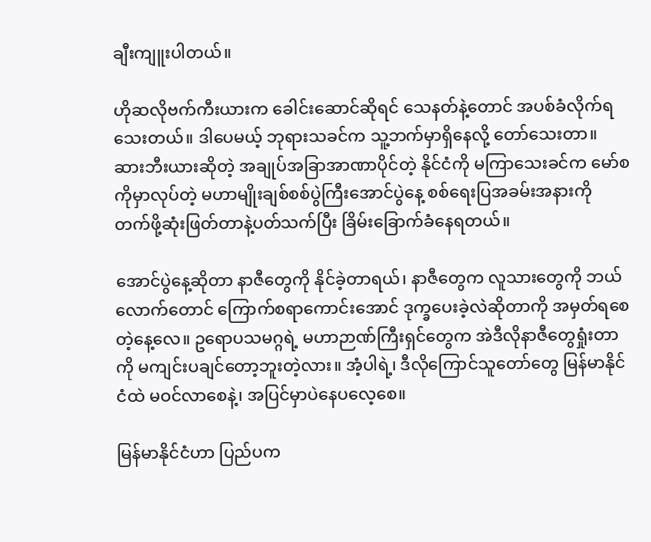ချီးကျူးပါတယ်။

ဟိုဆလိုဗက်ကီးယားက ခေါင်းဆောင်ဆိုရင် သေနတ်နဲ့တောင် အပစ်ခံလိုက်ရသေးတယ်။ ဒါပေမယ့် ဘုရားသခင်က သူ့ဘက်မှာရှိနေလို့ တော်သေးတာ။ ဆားဘီးယားဆိုတဲ့ အချုပ်အခြာအာဏာပိုင်တဲ့ နိုင်ငံကို မကြာသေးခင်က မော်စကိုမှာလုပ်တဲ့ မဟာမျိုးချစ်စစ်ပွဲကြီးအောင်ပွဲနေ့ စစ်ရေးပြအခမ်းအနားကို တက်ဖို့ဆုံးဖြတ်တာနဲ့ပတ်သက်ပြီး ခြိမ်းခြောက်ခံနေရတယ်။

အောင်ပွဲနေ့ဆိုတာ နာဇီတွေကို နိုင်ခဲ့တာရယ်၊ နာဇီတွေက လူသားတွေကို ဘယ်လောက်တောင် ကြောက်စရာကောင်းအောင် ဒုက္ခပေးခဲ့လဲဆိုတာကို အမှတ်ရစေတဲ့နေ့လေ။ ဥရောပသမဂ္ဂရဲ့ မဟာဉာဏ်ကြီးရှင်တွေက အဲဒီလိုနာဇီတွေရှုံးတာကို မကျင်းပချင်တော့ဘူးတဲ့လား။ အံ့ပါရဲ့၊ ဒီလိုကြောင်သူတော်တွေ မြန်မာနိုင်ငံထဲ မဝင်လာစေနဲ့၊ အပြင်မှာပဲနေပလေ့စေ။

မြန်မာနိုင်ငံဟာ ပြည်ပက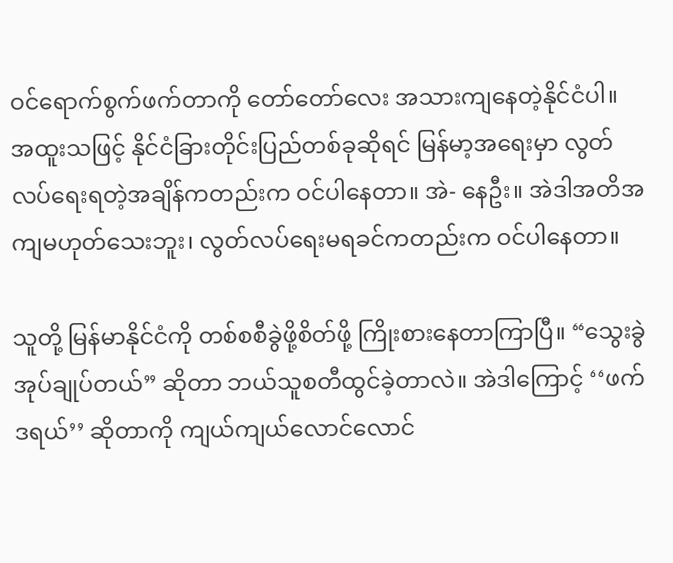ဝင်ရောက်စွက်ဖက်တာကို တော်တော်လေး အသားကျနေတဲ့နိုင်ငံပါ။ အထူးသဖြင့် နိုင်ငံခြားတိုင်းပြည်တစ်ခုဆိုရင် မြန်မာ့အရေးမှာ လွတ်လပ်ရေးရတဲ့အချိန်ကတည်းက ဝင်ပါနေတာ။ အဲ- နေဦး။ အဲဒါအတိအကျမဟုတ်သေးဘူး၊ လွတ်လပ်ရေးမရခင်ကတည်းက ဝင်ပါနေတာ။

သူတို့ မြန်မာနိုင်ငံကို တစ်စစီခွဲဖို့စိတ်ဖို့ ကြိုးစားနေတာကြာပြီ။ “သွေးခွဲအုပ်ချုပ်တယ်” ဆိုတာ ဘယ်သူစတီထွင်ခဲ့တာလဲ။ အဲဒါကြောင့် ‘‘ဖက်ဒရယ်’’ ဆိုတာကို ကျယ်ကျယ်လောင်လောင်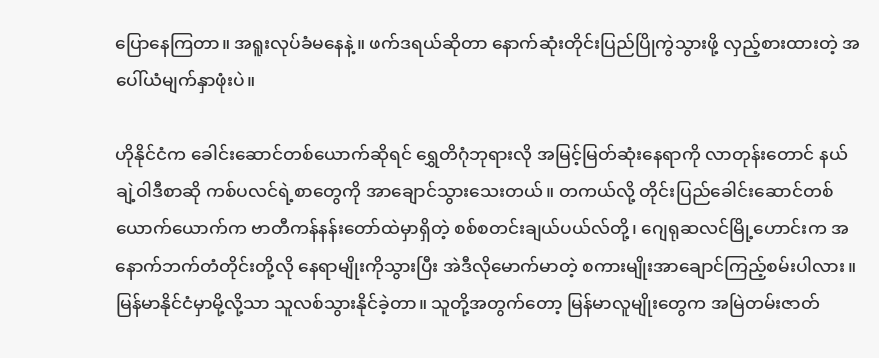ပြောနေကြတာ။ အရူးလုပ်ခံမနေနဲ့။ ဖက်ဒရယ်ဆိုတာ နောက်ဆုံးတိုင်းပြည်ပြိုကွဲသွားဖို့ လှည့်စားထားတဲ့ အပေါ်ယံမျက်နှာဖုံးပဲ။

ဟိုနိုင်ငံက ခေါင်းဆောင်တစ်ယောက်ဆိုရင် ရွှေတိဂုံဘုရားလို အမြင့်မြတ်ဆုံးနေရာကို လာတုန်းတောင် နယ်ချဲ့ဝါဒီစာဆို ကစ်ပလင်ရဲ့စာတွေကို အာချောင်သွားသေးတယ်။ တကယ်လို့ တိုင်းပြည်ခေါင်းဆောင်တစ်ယောက်ယောက်က ဗာတီကန်နန်းတော်ထဲမှာရှိတဲ့ စစ်စတင်းချယ်ပယ်လ်တို့၊ ဂျေရုဆလင်မြို့ဟောင်းက အနောက်ဘက်တံတိုင်းတို့လို နေရာမျိုးကိုသွားပြီး အဲဒီလိုမောက်မာတဲ့ စကားမျိုးအာချောင်ကြည့်စမ်းပါလား။ မြန်မာနိုင်ငံမှာမို့လို့သာ သူလစ်သွားနိုင်ခဲ့တာ။ သူတို့အတွက်တော့ မြန်မာလူမျိုးတွေက အမြဲတမ်းဇာတ်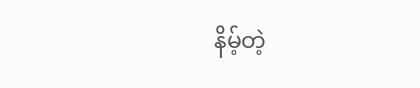နိမ့်တဲ့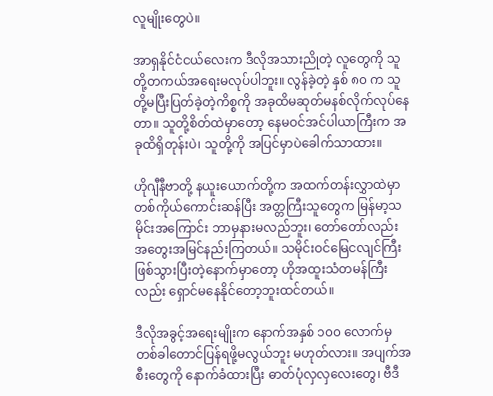လူမျိုးတွေပဲ။

အာရှနိုင်ငံငယ်လေးက ဒီလိုအသားညိုတဲ့ လူတွေကို သူတို့တကယ်အရေးမလုပ်ပါဘူး။ လွန်ခဲ့တဲ့ နှစ် ၈၀ က သူတို့မပြီးပြတ်ခဲ့တဲ့ကိစ္စကို အခုထိမဆုတ်မနစ်လိုက်လုပ်နေတာ။ သူတို့စိတ်ထဲမှာတော့ နေမဝင်အင်ပါယာကြီးက အခုထိရှိတုန်းပဲ၊ သူတို့ကို အပြင်မှာပဲခေါက်သာထား။

ဟိုဂျီနီဗာတို့ နယူးယောက်တို့က အထက်တန်းလွှာထဲမှာ တစ်ကိုယ်ကောင်းဆန်ပြီး အတ္တကြီးသူတွေက မြန်မာ့သမိုင်းအကြောင်း ဘာမှနားမလည်ဘူး၊ တော်တော်လည်း အတွေးအမြင်နည်းကြတယ်။ သမိုင်းဝင်မြေငလျင်ကြီး ဖြစ်သွားပြီးတဲ့နောက်မှာတော့ ဟိုအထူးသံတမန်ကြီးလည်း ရှောင်မနေနိုင်တော့ဘူးထင်တယ်။

ဒီလိုအခွင့်အရေးမျိုးက နောက်အနှစ် ၁၀၀ လောက်မှ တစ်ခါတောင်ပြန်ရဖို့မလွယ်ဘူး မဟုတ်လား။ အပျက်အစီးတွေကို နောက်ခံထားပြီး ဓာတ်ပုံလှလှလေးတွေ၊ ဗီဒီ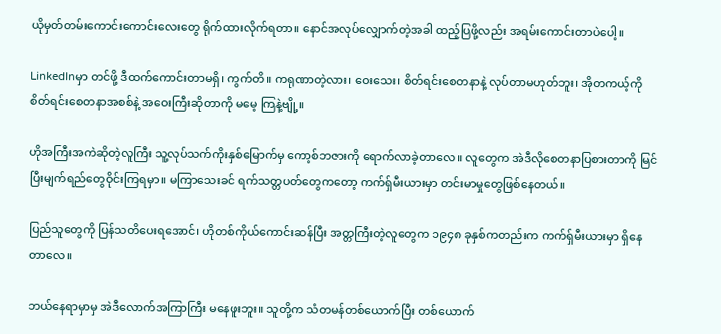ယိုမှတ်တမ်းကောင်းကောင်းလေးတွေ ရိုက်ထားလိုက်ရတာ။ နောင်အလုပ်လျှောက်တဲ့အခါ ထည့်ပြဖို့လည်း အရမ်းကောင်းတာပဲပေါ့။

LinkedInမှာ တင်ဖို့ ဒီထက်ကောင်းတာမရှိ၊ ကွက်တိ။ ကရုဏာတဲ့လား၊ ဝေးသေး၊ စိတ်ရင်းစေတနာနဲ့ လုပ်တာမဟုတ်ဘူး၊ အိုတကယ့်ကို စိတ်ရင်းစေတနာအစစ်နဲ့ အဝေးကြီးဆိုတာကို မမေ့ ကြနဲ့ဗျို့။

ဟိုအကြီးအကဲဆိုတဲ့လူကြီး သူ့လုပ်သက်ကိုးနှစ်မြောက်မှ ကော့စ်ဘဇားကို ရောက်လာခဲ့တာလေ။ လူတွေက အဲဒီလိုစေတနာပြစားတာကို မြင်ပြီးမျက်ရည်တွေဝိုင်းကြရမှာ။ မကြာသေးခင် ရက်သတ္တပတ်တွေကတော့ ကက်ရှ်မီးယားမှာ တင်းမာမှုတွေဖြစ်နေတယ်။

ပြည်သူတွေကို ပြန်သတိပေးရအောင်၊ ဟိုတစ်ကိုယ်ကောင်းဆန်ပြီး အတ္တကြီးတဲ့လူတွေက ၁၉၄၈ ခုနှစ်ကတည်းက ကက်ရှ်မီးယားမှာ ရှိနေတာလေ။

ဘယ်နေရာမှာမှ အဲဒီလောက်အကြာကြီး မနေဖူးဘူး။ သူတို့က သံတမန်တစ်ယောက်ပြီး တစ်ယောက်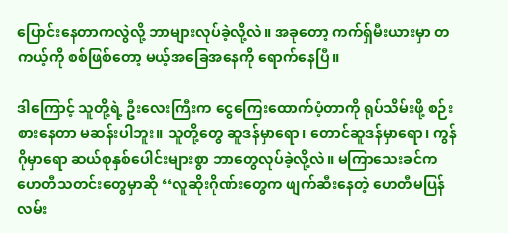ပြောင်းနေတာကလွဲလို့ ဘာများလုပ်ခဲ့လို့လဲ။ အခုတော့ ကက်ရှ်မီးယားမှာ တကယ့်ကို စစ်ဖြစ်တော့ မယ့်အခြေအနေကို ရောက်နေပြီ။

ဒါကြောင့် သူတို့ရဲ့ ဦးလေးကြီးက ငွေကြေးထောက်ပံ့တာကို ရုပ်သိမ်းဖို့ စဉ်းစားနေတာ မဆန်းပါဘူး။ သူတို့တွေ ဆူဒန်မှာရော၊ တောင်ဆူဒန်မှာရော၊ ကွန်ဂိုမှာရော ဆယ်စုနှစ်ပေါင်းများစွာ ဘာတွေလုပ်ခဲ့လို့လဲ။ မကြာသေးခင်က ဟေတီသတင်းတွေမှာဆို ‘‘လူဆိုးဂိုဏ်းတွေက ဖျက်ဆီးနေတဲ့ ဟေတီမပြန်လမ်း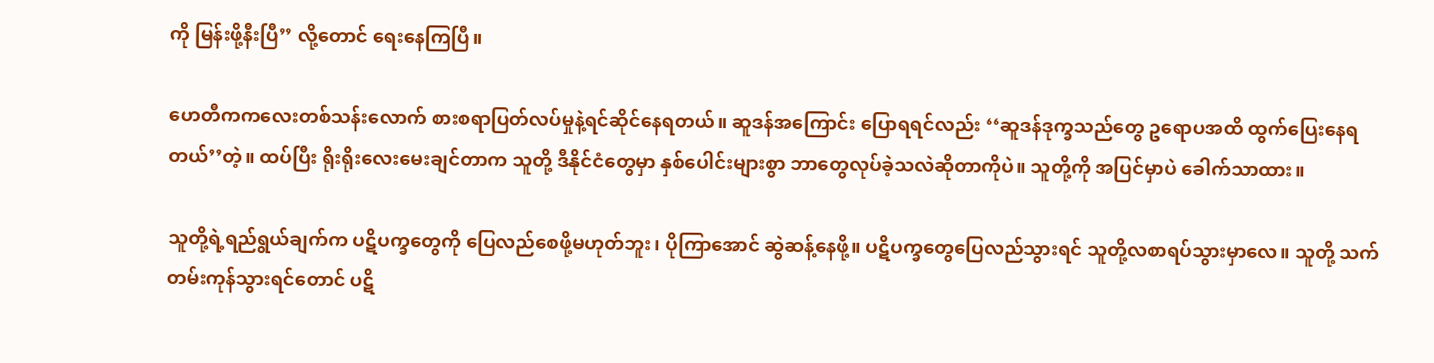ကို မြန်းဖို့နီးပြီ’’ လို့တောင် ရေးနေကြပြီ။

ဟေတီကကလေးတစ်သန်းလောက် စားစရာပြတ်လပ်မှုနဲ့ရင်ဆိုင်နေရတယ်။ ဆူဒန်အကြောင်း ပြောရရင်လည်း ‘‘ဆူဒန်ဒုက္ခသည်တွေ ဥရောပအထိ ထွက်ပြေးနေရတယ်’’တဲ့။ ထပ်ပြီး ရိုးရိုးလေးမေးချင်တာက သူတို့ ဒီနိုင်ငံတွေမှာ နှစ်ပေါင်းများစွာ ဘာတွေလုပ်ခဲ့သလဲဆိုတာကိုပဲ။ သူတို့ကို အပြင်မှာပဲ ခေါက်သာထား။

သူတို့ရဲ့ရည်ရွယ်ချက်က ပဋိပက္ခတွေကို ပြေလည်စေဖို့မဟုတ်ဘူး၊ ပိုကြာအောင် ဆွဲဆန့်နေဖို့။ ပဋိပက္ခတွေပြေလည်သွားရင် သူတို့လစာရပ်သွားမှာလေ။ သူတို့ သက်တမ်းကုန်သွားရင်တောင် ပဋိ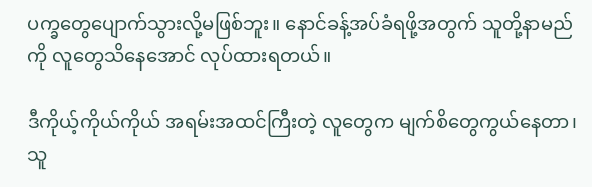ပက္ခတွေပျောက်သွားလို့မဖြစ်ဘူး။ နောင်ခန့်အပ်ခံရဖို့အတွက် သူတို့နာမည်ကို လူတွေသိနေအောင် လုပ်ထားရတယ်။

ဒီကိုယ့်ကိုယ်ကိုယ် အရမ်းအထင်ကြီးတဲ့ လူတွေက မျက်စိတွေကွယ်နေတာ၊ သူ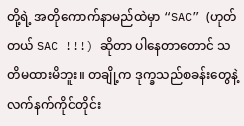တို့ရဲ့ အတိုကောက်နာမည်ထဲမှာ “SAC” (ဟုတ်တယ် SAC !!!) ဆိုတာ ပါနေတာတောင် သတိမထားမိဘူး။ တချို့က ဒုက္ခသည်စခန်းတွေနဲ့ လက်နက်ကိုင်တိုင်း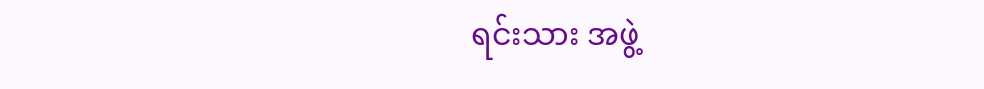ရင်းသား အဖွဲ့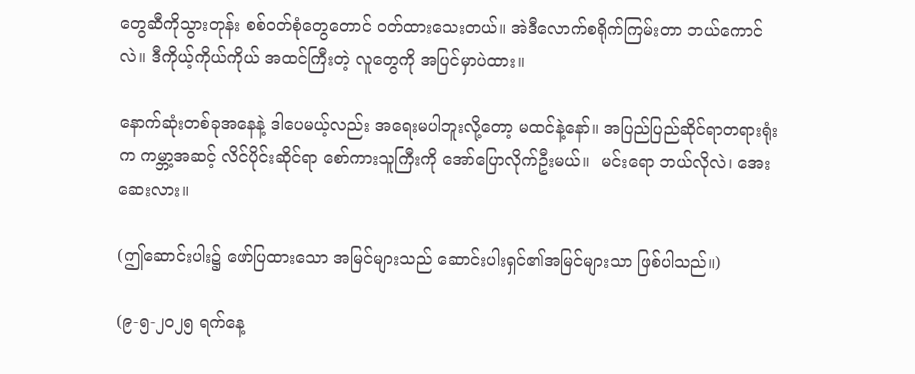တွေဆီကိုသွားတုန်း စစ်ဝတ်စုံတွေတောင် ဝတ်ထားသေးတယ်။ အဲဒီလောက်စရိုက်ကြမ်းတာ ဘယ်ကောင်လဲ။ ဒီကိုယ့်ကိုယ်ကိုယ် အထင်ကြီးတဲ့ လူတွေကို အပြင်မှာပဲထား။

နောက်ဆုံးတစ်ခုအနေနဲ့ ဒါပေမယ့်လည်း အရေးမပါဘူးလို့တော့ မထင်နဲ့နော်။ အပြည်ပြည်ဆိုင်ရာတရားရုံးက ကမ္ဘာ့အဆင့် လိင်ပိုင်းဆိုင်ရာ စော်ကားသူကြီးကို အော်ပြောလိုက်ဦးမယ်။  မင်းရော ဘယ်လိုလဲ၊ အေးဆေးလား။

(ဤဆောင်းပါး၌ ဖော်ပြထားသော အမြင်များသည် ဆောင်းပါးရှင်၏အမြင်များသာ ဖြစ်ပါသည်။)

(၉-၅-၂၀၂၅ ရက်နေ့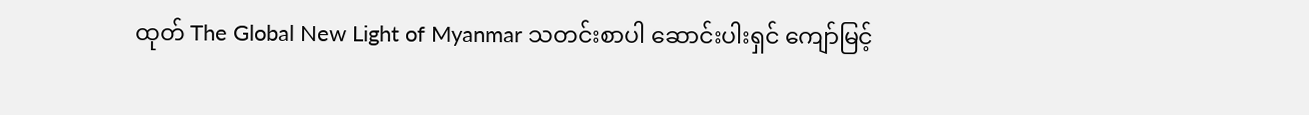ထုတ် The Global New Light of Myanmar သတင်းစာပါ ဆောင်းပါးရှင် ကျော်မြင့်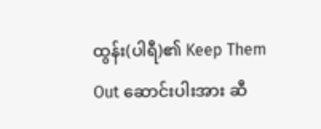ထွန်း(ပါရီ)၏ Keep Them Out ဆောင်းပါးအား ဆီ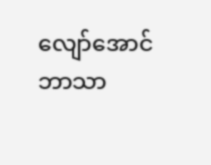လျော်အောင် ဘာသာ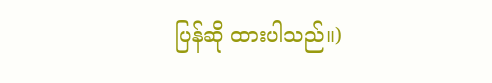ပြန်ဆို ထားပါသည်။)